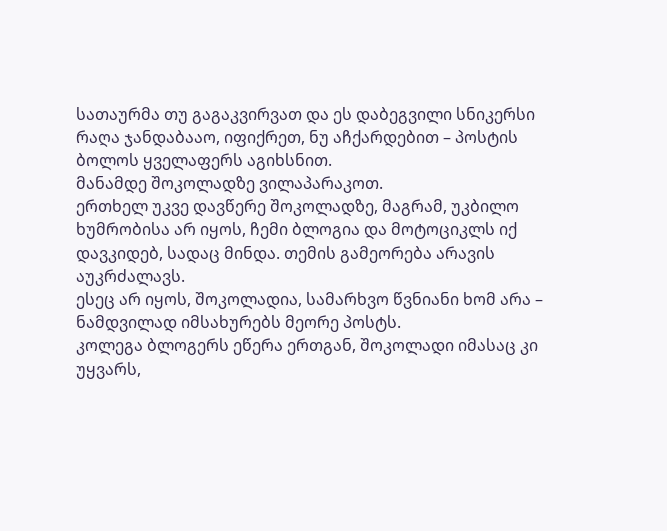სათაურმა თუ გაგაკვირვათ და ეს დაბეგვილი სნიკერსი რაღა ჯანდაბააო, იფიქრეთ, ნუ აჩქარდებით – პოსტის ბოლოს ყველაფერს აგიხსნით.
მანამდე შოკოლადზე ვილაპარაკოთ.
ერთხელ უკვე დავწერე შოკოლადზე, მაგრამ, უკბილო ხუმრობისა არ იყოს, ჩემი ბლოგია და მოტოციკლს იქ დავკიდებ, სადაც მინდა. თემის გამეორება არავის აუკრძალავს.
ესეც არ იყოს, შოკოლადია, სამარხვო წვნიანი ხომ არა – ნამდვილად იმსახურებს მეორე პოსტს.
კოლეგა ბლოგერს ეწერა ერთგან, შოკოლადი იმასაც კი უყვარს,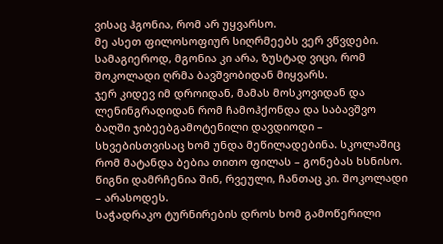ვისაც ჰგონია, რომ არ უყვარსო.
მე ასეთ ფილოსოფიურ სიღრმეებს ვერ ვწვდები. სამაგიეროდ, მგონია კი არა, ზუსტად ვიცი, რომ შოკოლადი ღრმა ბავშვობიდან მიყვარს.
ჯერ კიდევ იმ დროიდან, მამას მოსკოვიდან და ლენინგრადიდან რომ ჩამოჰქონდა და საბავშვო ბაღში ჯიბეებგამოტენილი დავდიოდი – სხვებისთვისაც ხომ უნდა მეწილადებინა. სკოლაშიც რომ მატანდა ბებია თითო ფილას – გონებას ხსნისო. წიგნი დამრჩენია შინ, რვეული, ჩანთაც კი. შოკოლადი – არასოდეს.
საჭადრაკო ტურნირების დროს ხომ გამოწერილი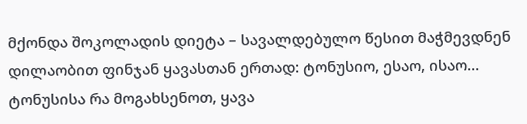მქონდა შოკოლადის დიეტა – სავალდებულო წესით მაჭმევდნენ დილაობით ფინჯან ყავასთან ერთად: ტონუსიო, ესაო, ისაო… ტონუსისა რა მოგახსენოთ, ყავა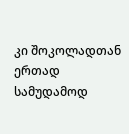კი შოკოლადთან ერთად სამუდამოდ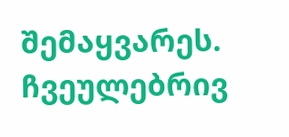შემაყვარეს.
ჩვეულებრივ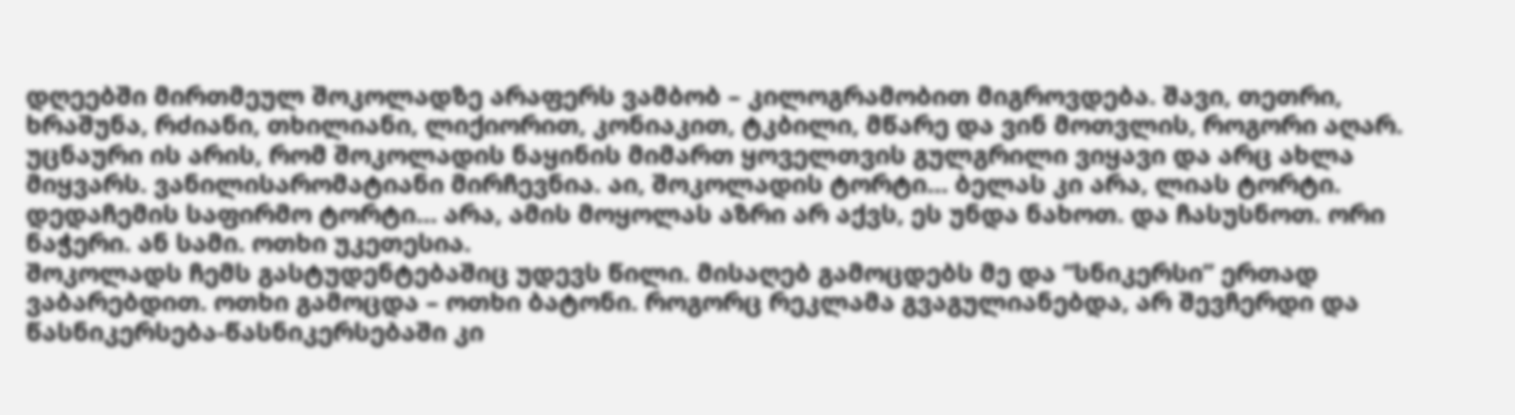დღეებში მირთმეულ შოკოლადზე არაფერს ვამბობ – კილოგრამობით მიგროვდება. შავი, თეთრი, ხრაშუნა, რძიანი, თხილიანი, ლიქიორით, კონიაკით, ტკბილი, მწარე და ვინ მოთვლის, როგორი აღარ.
უცნაური ის არის, რომ შოკოლადის ნაყინის მიმართ ყოველთვის გულგრილი ვიყავი და არც ახლა მიყვარს. ვანილისარომატიანი მირჩევნია. აი, შოკოლადის ტორტი… ბელას კი არა, ლიას ტორტი. დედაჩემის საფირმო ტორტი… არა, ამის მოყოლას აზრი არ აქვს, ეს უნდა ნახოთ. და ჩასუსნოთ. ორი ნაჭერი. ან სამი. ოთხი უკეთესია.
შოკოლადს ჩემს გასტუდენტებაშიც უდევს წილი. მისაღებ გამოცდებს მე და “სნიკერსი” ერთად ვაბარებდით. ოთხი გამოცდა – ოთხი ბატონი. როგორც რეკლამა გვაგულიანებდა, არ შევჩერდი და წასნიკერსება-წასნიკერსებაში კი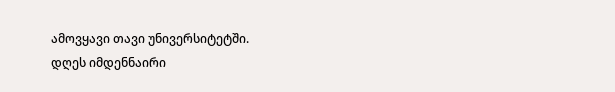ამოვყავი თავი უნივერსიტეტში.
დღეს იმდენნაირი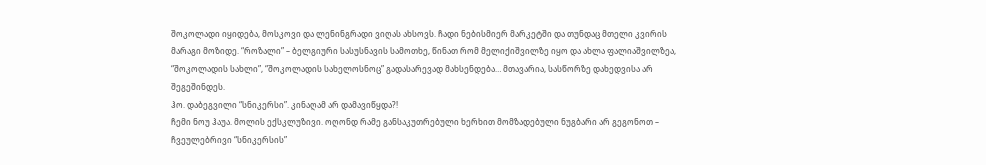შოკოლადი იყიდება, მოსკოვი და ლენინგრადი ვიღას ახსოვს. ჩადი ნებისმიერ მარკეტში და თუნდაც მთელი კვირის მარაგი მოზიდე. “როზალი” – ბელგიური სასუსნავის სამოთხე, წინათ რომ მელიქიშვილზე იყო და ახლა ფალიაშვილზეა, “შოკოლადის სახლი”, “შოკოლადის სახელოსნოც” გადასარევად მახსენდება… მთავარია, სასწორზე დახედვისა არ შეგეშინდეს.
ჰო. დაბეგვილი “სნიკერსი”. კინაღამ არ დამავიწყდა?!
ჩემი ნოუ ჰაუა. მოლის ექსკლუზივი. ოღონდ რამე განსაკუთრებული ხერხით მომზადებული ნუგბარი არ გეგონოთ – ჩვეულებრივი “სნიკერსის”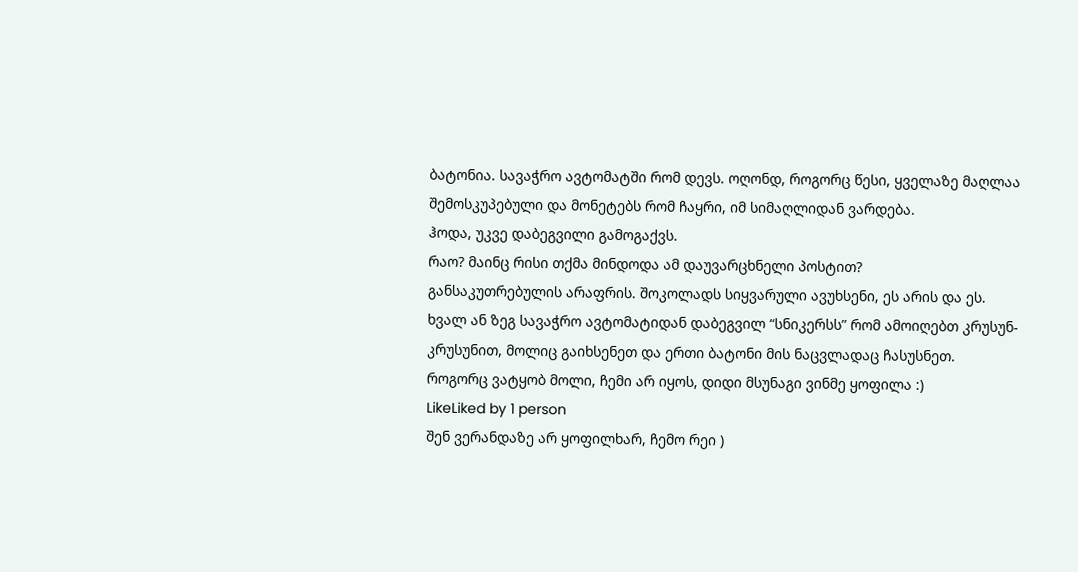ბატონია. სავაჭრო ავტომატში რომ დევს. ოღონდ, როგორც წესი, ყველაზე მაღლაა შემოსკუპებული და მონეტებს რომ ჩაყრი, იმ სიმაღლიდან ვარდება.
ჰოდა, უკვე დაბეგვილი გამოგაქვს.
რაო? მაინც რისი თქმა მინდოდა ამ დაუვარცხნელი პოსტით?
განსაკუთრებულის არაფრის. შოკოლადს სიყვარული ავუხსენი, ეს არის და ეს.
ხვალ ან ზეგ სავაჭრო ავტომატიდან დაბეგვილ “სნიკერსს” რომ ამოიღებთ კრუსუნ-კრუსუნით, მოლიც გაიხსენეთ და ერთი ბატონი მის ნაცვლადაც ჩასუსნეთ.
როგორც ვატყობ მოლი, ჩემი არ იყოს, დიდი მსუნაგი ვინმე ყოფილა :)
LikeLiked by 1 person
შენ ვერანდაზე არ ყოფილხარ, ჩემო რეი )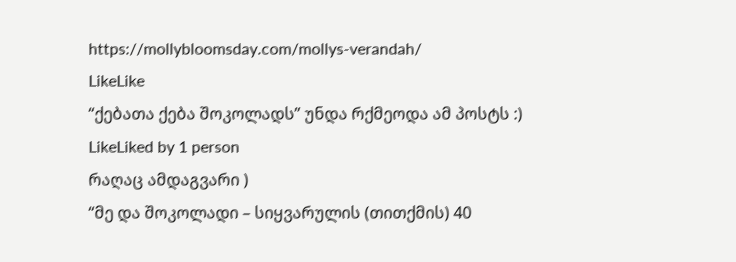https://mollybloomsday.com/mollys-verandah/
LikeLike
“ქებათა ქება შოკოლადს” უნდა რქმეოდა ამ პოსტს :)
LikeLiked by 1 person
რაღაც ამდაგვარი )
“მე და შოკოლადი – სიყვარულის (თითქმის) 40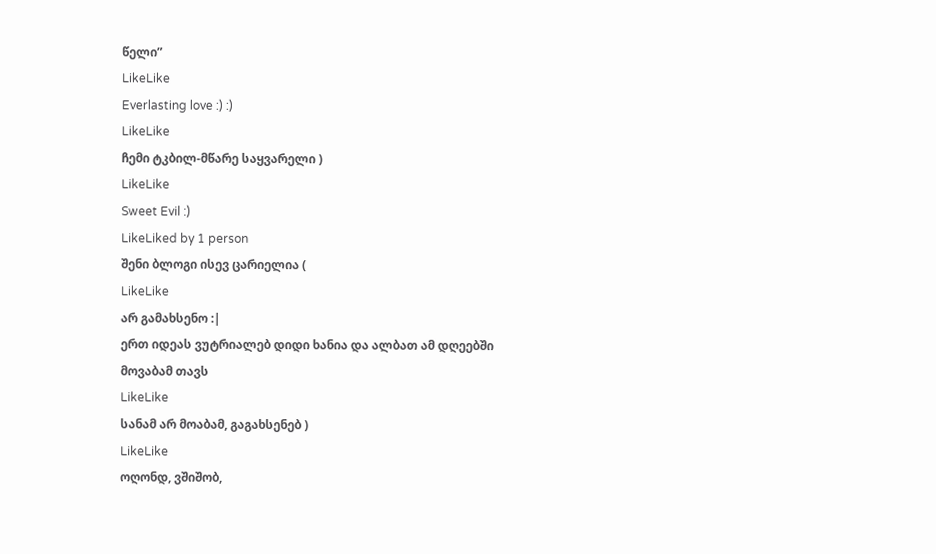წელი”
LikeLike
Everlasting love :) :)
LikeLike
ჩემი ტკბილ-მწარე საყვარელი )
LikeLike
Sweet Evil :)
LikeLiked by 1 person
შენი ბლოგი ისევ ცარიელია (
LikeLike
არ გამახსენო :|
ერთ იდეას ვუტრიალებ დიდი ხანია და ალბათ ამ დღეებში მოვაბამ თავს
LikeLike
სანამ არ მოაბამ, გაგახსენებ )
LikeLike
ოღონდ, ვშიშობ,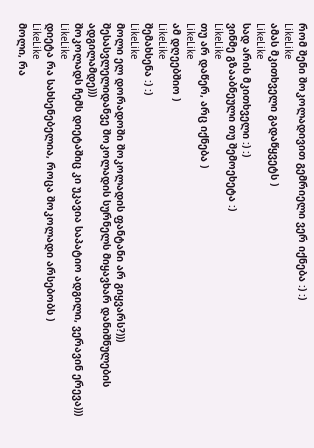რომ შენი შოკოლადივით გემრიელი ვერ იქნება :) :)
LikeLike
ამას მკითხველი გადაწყვეტს )
LikeLike
სად არის მკითხველი :) :)
ვინმე გზააბნეული თუ შემოეხეტა :)
LikeLike
თუ არ დაწერ, არც იქნება )
LikeLike
ამ დღეებშიო )
LikeLike
შემახსენა :) :)
LikeLike
მოლი ელ დორადოში შოკოლადის ფანტანი არ გიყვარს?))) შესასვლელიდანვე შოკოლადის სურნელს მიყავხარ დანიშნულების ადგილამდე)))
შოკოლადს ჩემს დიეტაშიც კი უკავია საპატიო ადგილი, ვერავინ ერევა)))
LikeLike
დიეტა რა სახსენებელია, როცა შოკოლადი არსებობს )
LikeLike
მოლი, რა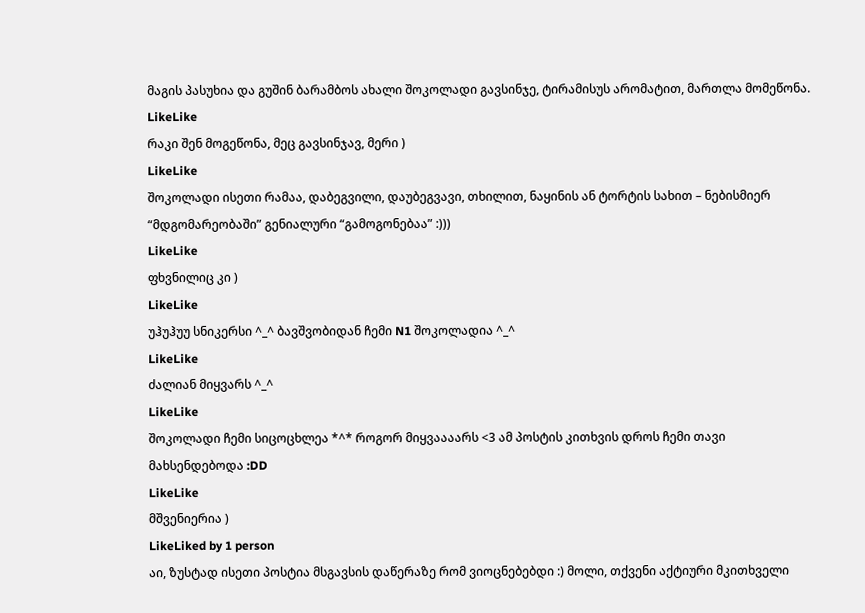მაგის პასუხია და გუშინ ბარამბოს ახალი შოკოლადი გავსინჯე, ტირამისუს არომატით, მართლა მომეწონა.
LikeLike
რაკი შენ მოგეწონა, მეც გავსინჯავ, მერი )
LikeLike
შოკოლადი ისეთი რამაა, დაბეგვილი, დაუბეგვავი, თხილით, ნაყინის ან ტორტის სახით – ნებისმიერ “მდგომარეობაში” გენიალური “გამოგონებაა” :)))
LikeLike
ფხვნილიც კი )
LikeLike
უჰუჰუუ სნიკერსი ^_^ ბავშვობიდან ჩემი N1 შოკოლადია ^_^
LikeLike
ძალიან მიყვარს ^_^
LikeLike
შოკოლადი ჩემი სიცოცხლეა *^* როგორ მიყვაააარს <3 ამ პოსტის კითხვის დროს ჩემი თავი მახსენდებოდა :DD
LikeLike
მშვენიერია )
LikeLiked by 1 person
აი, ზუსტად ისეთი პოსტია მსგავსის დაწერაზე რომ ვიოცნებებდი :) მოლი, თქვენი აქტიური მკითხველი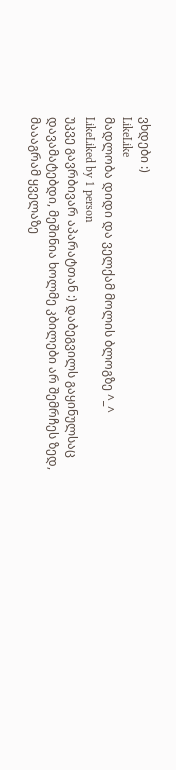ვხდები :)
LikeLike
მადლობა დიდი და ველქამ მოლის ბლოგზე ^_^
LikeLiked by 1 person
უკვე გავრბივარ აპარატთან :) დაბეგვილს გაყინულსაც დავამატებდი, მეშინია ხოლმე კბილები არ შემრჩეს ზედ, მაააგრამ ყველაზე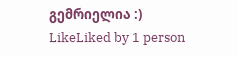გემრიელია :)
LikeLiked by 1 person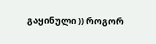გაყინული )) როგორ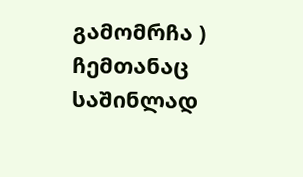გამომრჩა ) ჩემთანაც საშინლად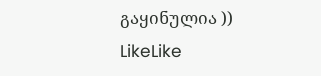გაყინულია ))
LikeLike